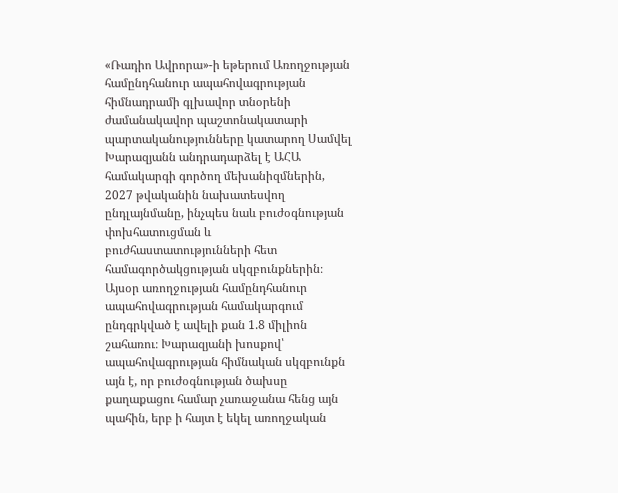«Ռադիո Ավրորա»-ի եթերում Առողջության համընդհանուր ապահովագրության հիմնադրամի գլխավոր տնօրենի ժամանակավոր պաշտոնակատարի պարտականությունները կատարող Սամվել Խարազյանն անդրադարձել է ԱՀԱ համակարգի գործող մեխանիզմներին, 2027 թվականին նախատեսվող ընդլայնմանը, ինչպես նաև բուժօգնության փոխհատուցման և բուժհաստատությունների հետ համագործակցության սկզբունքներին։
Այսօր առողջության համընդհանուր ապահովագրության համակարգում ընդգրկված է ավելի քան 1.8 միլիոն շահառու։ Խարազյանի խոսքով՝ ապահովագրության հիմնական սկզբունքն այն է, որ բուժօգնության ծախսը քաղաքացու համար չառաջանա հենց այն պահին, երբ ի հայտ է եկել առողջական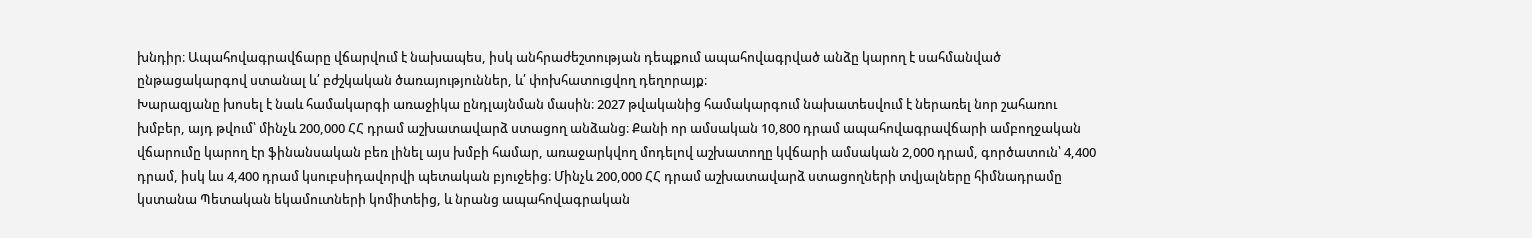խնդիր։ Ապահովագրավճարը վճարվում է նախապես, իսկ անհրաժեշտության դեպքում ապահովագրված անձը կարող է սահմանված ընթացակարգով ստանալ և՛ բժշկական ծառայություններ, և՛ փոխհատուցվող դեղորայք։
Խարազյանը խոսել է նաև համակարգի առաջիկա ընդլայնման մասին։ 2027 թվականից համակարգում նախատեսվում է ներառել նոր շահառու խմբեր, այդ թվում՝ մինչև 200,000 ՀՀ դրամ աշխատավարձ ստացող անձանց։ Քանի որ ամսական 10,800 դրամ ապահովագրավճարի ամբողջական վճարումը կարող էր ֆինանսական բեռ լինել այս խմբի համար, առաջարկվող մոդելով աշխատողը կվճարի ամսական 2,000 դրամ, գործատուն՝ 4,400 դրամ, իսկ ևս 4,400 դրամ կսուբսիդավորվի պետական բյուջեից։ Մինչև 200,000 ՀՀ դրամ աշխատավարձ ստացողների տվյալները հիմնադրամը կստանա Պետական եկամուտների կոմիտեից, և նրանց ապահովագրական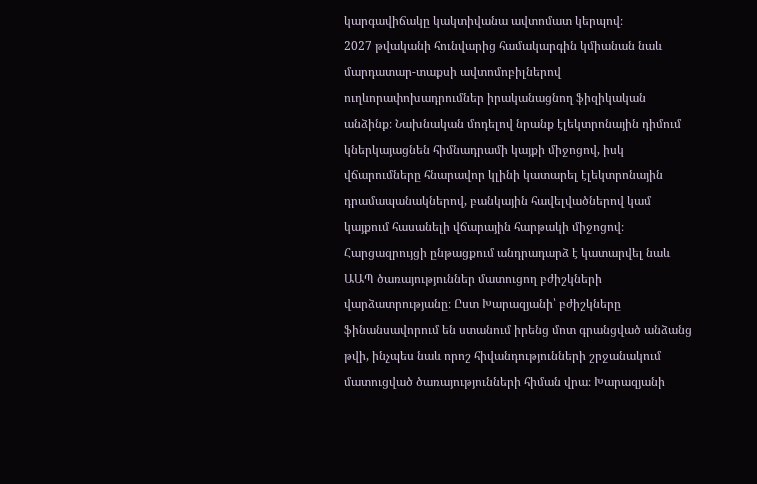կարգավիճակը կակտիվանա ավտոմատ կերպով։
2027 թվականի հունվարից համակարգին կմիանան նաև մարդատար-տաքսի ավտոմոբիլներով ուղևորափոխադրումներ իրականացնող ֆիզիկական անձինք։ Նախնական մոդելով նրանք էլեկտրոնային դիմում կներկայացնեն հիմնադրամի կայքի միջոցով, իսկ վճարումները հնարավոր կլինի կատարել էլեկտրոնային դրամապանակներով, բանկային հավելվածներով կամ կայքում հասանելի վճարային հարթակի միջոցով։
Հարցազրույցի ընթացքում անդրադարձ է կատարվել նաև ԱԱՊ ծառայություններ մատուցող բժիշկների վարձատրությանը։ Ըստ Խարազյանի՝ բժիշկները ֆինանսավորում են ստանում իրենց մոտ գրանցված անձանց թվի, ինչպես նաև որոշ հիվանդությունների շրջանակում մատուցված ծառայությունների հիման վրա։ Խարազյանի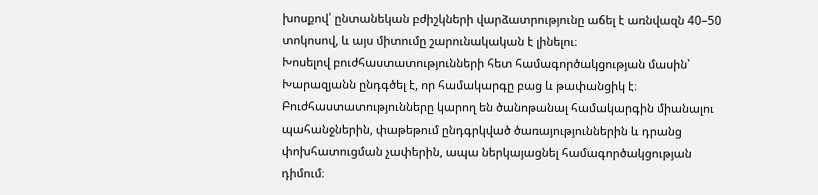խոսքով՝ ընտանեկան բժիշկների վարձատրությունը աճել է առնվազն 40–50 տոկոսով, և այս միտումը շարունակական է լինելու։
Խոսելով բուժհաստատությունների հետ համագործակցության մասին՝ Խարազյանն ընդգծել է, որ համակարգը բաց և թափանցիկ է։ Բուժհաստատությունները կարող են ծանոթանալ համակարգին միանալու պահանջներին, փաթեթում ընդգրկված ծառայություններին և դրանց փոխհատուցման չափերին, ապա ներկայացնել համագործակցության դիմում։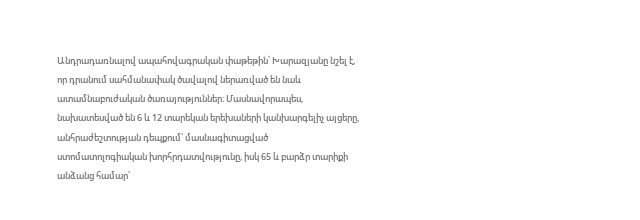Անդրադառնալով ապահովագրական փաթեթին՝ Խարազյանը նշել է, որ դրանում սահմանափակ ծավալով ներառված են նաև ատամնաբուժական ծառայություններ։ Մասնավորապես, նախատեսված են 6 և 12 տարեկան երեխաների կանխարգելիչ այցերը, անհրաժեշտության դեպքում՝ մասնագիտացված ստոմատոլոգիական խորհրդատվությունը, իսկ 65 և բարձր տարիքի անձանց համար՝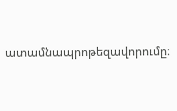ատամնապրոթեզավորումը։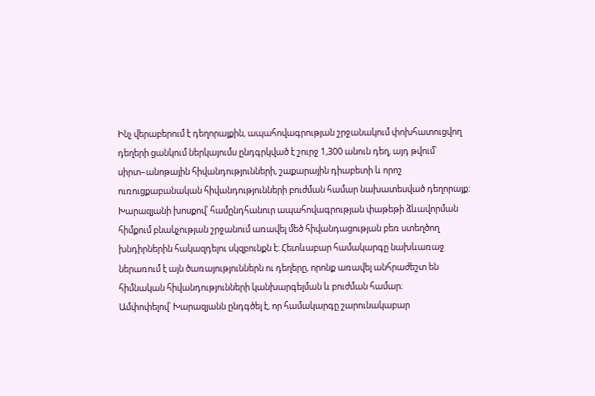Ինչ վերաբերում է դեղորայքին, ապահովագրության շրջանակում փոխհատուցվող դեղերի ցանկում ներկայումս ընդգրկված է շուրջ 1,300 անուն դեղ, այդ թվում՝ սիրտ–անոթային հիվանդությունների, շաքարային դիաբետի և որոշ ուռուցքաբանական հիվանդությունների բուժման համար նախատեսված դեղորայք։ Խարազյանի խոսքով՝ համընդհանուր ապահովագրության փաթեթի ձևավորման հիմքում բնակչության շրջանում առավել մեծ հիվանդացության բեռ ստեղծող խնդիրներին հակազդելու սկզբունքն է։ Հետևաբար համակարգը նախևառաջ ներառում է այն ծառայություններն ու դեղերը, որոնք առավել անհրաժեշտ են հիմնական հիվանդությունների կանխարգելման և բուժման համար։
Ամփոփելով՝ Խարազյանն ընդգծել է, որ համակարգը շարունակաբար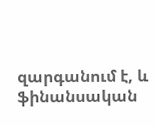զարգանում է, և ֆինանսական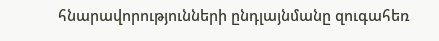հնարավորությունների ընդլայնմանը զուգահեռ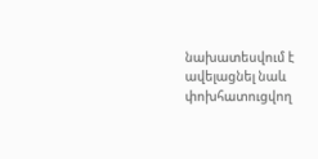նախատեսվում է ավելացնել նաև փոխհատուցվող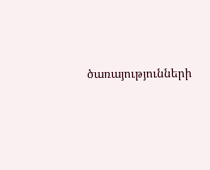ծառայությունների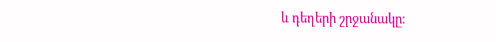և դեղերի շրջանակը։